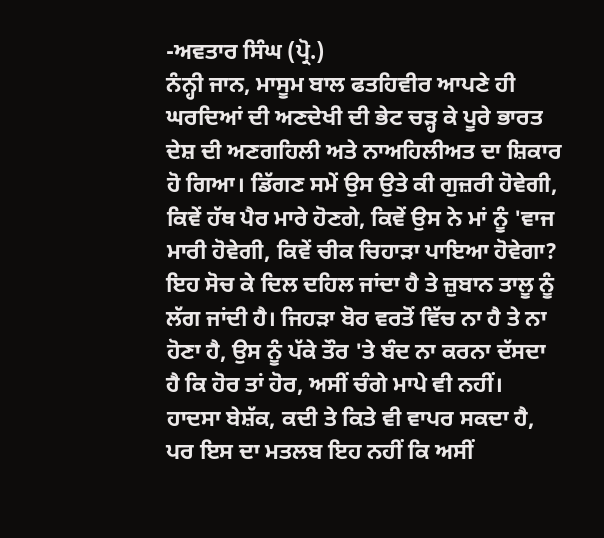-ਅਵਤਾਰ ਸਿੰਘ (ਪ੍ਰੋ.)
ਨੰਨ੍ਹੀ ਜਾਨ, ਮਾਸੂਮ ਬਾਲ ਫਤਹਿਵੀਰ ਆਪਣੇ ਹੀ ਘਰਦਿਆਂ ਦੀ ਅਣਦੇਖੀ ਦੀ ਭੇਟ ਚੜ੍ਹ ਕੇ ਪੂਰੇ ਭਾਰਤ ਦੇਸ਼ ਦੀ ਅਣਗਹਿਲੀ ਅਤੇ ਨਾਅਹਿਲੀਅਤ ਦਾ ਸ਼ਿਕਾਰ ਹੋ ਗਿਆ। ਡਿੱਗਣ ਸਮੇਂ ਉਸ ਉਤੇ ਕੀ ਗੁਜ਼ਰੀ ਹੋਵੇਗੀ, ਕਿਵੇਂ ਹੱਥ ਪੈਰ ਮਾਰੇ ਹੋਣਗੇ, ਕਿਵੇਂ ਉਸ ਨੇ ਮਾਂ ਨੂੰ 'ਵਾਜ ਮਾਰੀ ਹੋਵੇਗੀ, ਕਿਵੇਂ ਚੀਕ ਚਿਹਾੜਾ ਪਾਇਆ ਹੋਵੇਗਾ? ਇਹ ਸੋਚ ਕੇ ਦਿਲ ਦਹਿਲ ਜਾਂਦਾ ਹੈ ਤੇ ਜ਼ੁਬਾਨ ਤਾਲੂ ਨੂੰ ਲੱਗ ਜਾਂਦੀ ਹੈ। ਜਿਹੜਾ ਬੋਰ ਵਰਤੋਂ ਵਿੱਚ ਨਾ ਹੈ ਤੇ ਨਾ ਹੋਣਾ ਹੈ, ਉਸ ਨੂੰ ਪੱਕੇ ਤੌਰ 'ਤੇ ਬੰਦ ਨਾ ਕਰਨਾ ਦੱਸਦਾ ਹੈ ਕਿ ਹੋਰ ਤਾਂ ਹੋਰ, ਅਸੀਂ ਚੰਗੇ ਮਾਪੇ ਵੀ ਨਹੀਂ। ਹਾਦਸਾ ਬੇਸ਼ੱਕ, ਕਦੀ ਤੇ ਕਿਤੇ ਵੀ ਵਾਪਰ ਸਕਦਾ ਹੈ, ਪਰ ਇਸ ਦਾ ਮਤਲਬ ਇਹ ਨਹੀਂ ਕਿ ਅਸੀਂ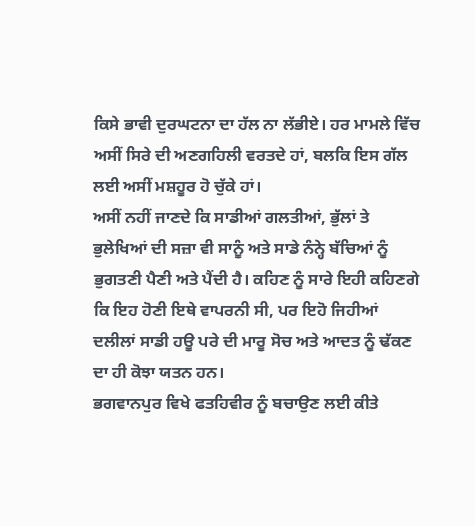ਕਿਸੇ ਭਾਵੀ ਦੁਰਘਟਨਾ ਦਾ ਹੱਲ ਨਾ ਲੱਭੀਏ। ਹਰ ਮਾਮਲੇ ਵਿੱਚ ਅਸੀਂ ਸਿਰੇ ਦੀ ਅਣਗਹਿਲੀ ਵਰਤਦੇ ਹਾਂ, ਬਲਕਿ ਇਸ ਗੱਲ ਲਈ ਅਸੀਂ ਮਸ਼ਹੂਰ ਹੋ ਚੁੱਕੇ ਹਾਂ।
ਅਸੀਂ ਨਹੀਂ ਜਾਣਦੇ ਕਿ ਸਾਡੀਆਂ ਗਲਤੀਆਂ, ਭੁੱਲਾਂ ਤੇ ਭੁਲੇਖਿਆਂ ਦੀ ਸਜ਼ਾ ਵੀ ਸਾਨੂੰ ਅਤੇ ਸਾਡੇ ਨੰਨ੍ਹੇ ਬੱਚਿਆਂ ਨੂੰ ਭੁਗਤਣੀ ਪੈਣੀ ਅਤੇ ਪੈਂਦੀ ਹੈ। ਕਹਿਣ ਨੂੰ ਸਾਰੇ ਇਹੀ ਕਹਿਣਗੇ ਕਿ ਇਹ ਹੋਣੀ ਇਥੇ ਵਾਪਰਨੀ ਸੀ, ਪਰ ਇਹੋ ਜਿਹੀਆਂ ਦਲੀਲਾਂ ਸਾਡੀ ਹਊ ਪਰੇ ਦੀ ਮਾਰੂ ਸੋਚ ਅਤੇ ਆਦਤ ਨੂੰ ਢੱਕਣ ਦਾ ਹੀ ਕੋਝਾ ਯਤਨ ਹਨ।
ਭਗਵਾਨਪੁਰ ਵਿਖੇ ਫਤਹਿਵੀਰ ਨੂੰ ਬਚਾਉਣ ਲਈ ਕੀਤੇ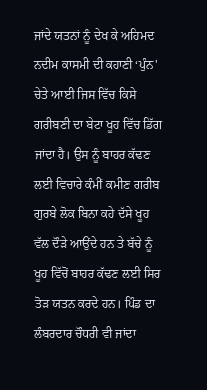ਜਾਂਦੇ ਯਤਨਾਂ ਨੂੰ ਦੇਖ ਕੇ ਅਹਿਮਦ ਨਦੀਮ ਕਾਸਮੀ ਦੀ ਕਹਾਣੀ ‘ਪੁੰਨ' ਚੇਤੇ ਆਈ ਜਿਸ ਵਿੱਚ ਕਿਸੇ ਗਰੀਬਣੀ ਦਾ ਬੇਟਾ ਖੂਹ ਵਿੱਚ ਡਿੱਗ ਜਾਂਦਾ ਹੈ। ਉਸ ਨੂੰ ਬਾਹਰ ਕੱਢਣ ਲਈ ਵਿਚਾਰੇ ਕੰਮੀਂ ਕਮੀਣ ਗਰੀਬ ਗੁਰਬੇ ਲੋਕ ਬਿਨਾ ਕਹੇ ਦੱਸੇ ਖੂਹ ਵੱਲ ਦੌੜੇ ਆਉਂਦੇ ਹਨ ਤੇ ਬੱਚੇ ਨੂੰ ਖੂਹ ਵਿੱਚੋਂ ਬਾਹਰ ਕੱਢਣ ਲਈ ਸਿਰ ਤੋੜ ਯਤਨ ਕਰਦੇ ਹਨ। ਪਿੰਡ ਦਾ ਲੰਬਰਦਾਰ ਚੌਧਰੀ ਵੀ ਜਾਂਦਾ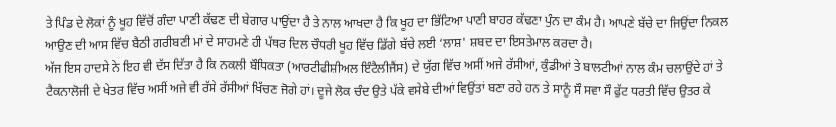ਤੇ ਪਿੰਡ ਦੇ ਲੋਕਾਂ ਨੂੰ ਖੂਹ ਵਿੱਚੋਂ ਗੰਦਾ ਪਾਣੀ ਕੱਢਣ ਦੀ ਬੇਗਾਰ ਪਾਉਂਦਾ ਹੈ ਤੇ ਨਾਲ ਆਖਦਾ ਹੈ ਕਿ ਖੂਹ ਦਾ ਭਿੱਟਿਆ ਪਾਣੀ ਬਾਹਰ ਕੱਢਣਾ ਪੁੰਨ ਦਾ ਕੰਮ ਹੈ। ਆਪਣੇ ਬੱਚੇ ਦਾ ਜਿਉਂਦਾ ਨਿਕਲ ਆਉਣ ਦੀ ਆਸ ਵਿੱਚ ਬੈਠੀ ਗਰੀਬਣੀ ਮਾਂ ਦੇ ਸਾਹਮਣੇ ਹੀ ਪੱਥਰ ਦਿਲ ਚੌਧਰੀ ਖੂਹ ਵਿੱਚ ਡਿੱਗੇ ਬੱਚੇ ਲਈ ‘ਲਾਸ਼' ਸ਼ਬਦ ਦਾ ਇਸਤੇਮਾਲ ਕਰਦਾ ਹੈ।
ਅੱਜ ਇਸ ਹਾਦਸੇ ਨੇ ਇਹ ਵੀ ਦੱਸ ਦਿੱਤਾ ਹੈ ਕਿ ਨਕਲੀ ਬੌਧਿਕਤਾ (ਆਰਟੀਫੀਸ਼ੀਅਲ ਇੰਟੈਲੀਜੈਂਸ) ਦੇ ਯੁੱਗ ਵਿੱਚ ਅਸੀਂ ਅਜੇ ਰੱਸੀਆਂ, ਕੁੰਡੀਆਂ ਤੇ ਬਾਲਟੀਆਂ ਨਾਲ ਕੰਮ ਚਲਾਉਂਦੇ ਹਾਂ ਤੇ ਟੈਕਨਾਲੋਜੀ ਦੇ ਖੇਤਰ ਵਿੱਚ ਅਸੀਂ ਅਜੇ ਵੀ ਰੱਸੇ ਰੱਸੀਆਂ ਖਿੱਚਣ ਜੋਗੇ ਹਾਂ। ਦੂਜੇ ਲੋਕ ਚੰਦ ਉਤੇ ਪੱਕੇ ਵਸੇਬੇ ਦੀਆਂ ਵਿਉਂਤਾਂ ਬਣਾ ਰਹੇ ਹਨ ਤੇ ਸਾਨੂੰ ਸੌ ਸਵਾ ਸੌ ਫੁੱਟ ਧਰਤੀ ਵਿੱਚ ਉਤਰ ਕੇ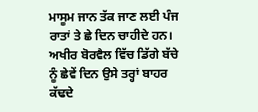ਮਾਸੂਮ ਜਾਨ ਤੱਕ ਜਾਣ ਲਈ ਪੰਜ ਰਾਤਾਂ ਤੇ ਛੇ ਦਿਨ ਚਾਹੀਦੇ ਹਨ। ਅਖੀਰ ਬੋਰਵੈਲ ਵਿੱਚ ਡਿੱਗੇ ਬੱਚੇ ਨੂੰ ਛੇਵੇਂ ਦਿਨ ਉਸੇ ਤਰ੍ਹਾਂ ਬਾਹਰ ਕੱਢਦੇ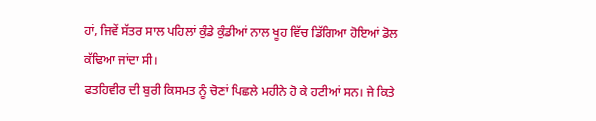ਹਾਂ, ਜਿਵੇਂ ਸੱਤਰ ਸਾਲ ਪਹਿਲਾਂ ਕੁੰਡੇ ਕੁੰਡੀਆਂ ਨਾਲ ਖੂਹ ਵਿੱਚ ਡਿੱਗਿਆ ਹੋਇਆਂ ਡੋਲ ਕੱਢਿਆ ਜਾਂਦਾ ਸੀ।
ਫਤਹਿਵੀਰ ਦੀ ਬੁਰੀ ਕਿਸਮਤ ਨੂੰ ਚੋਣਾਂ ਪਿਛਲੇ ਮਹੀਨੇ ਹੋ ਕੇ ਹਟੀਆਂ ਸਨ। ਜੇ ਕਿਤੇ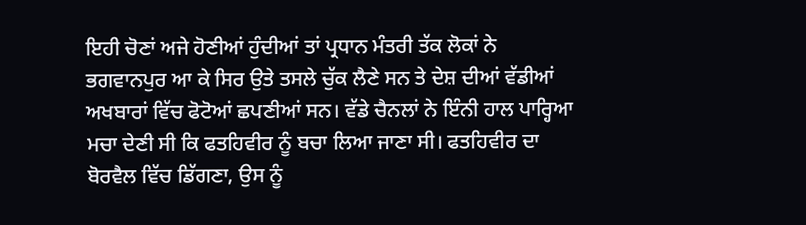ਇਹੀ ਚੋਣਾਂ ਅਜੇ ਹੋਣੀਆਂ ਹੁੰਦੀਆਂ ਤਾਂ ਪ੍ਰਧਾਨ ਮੰਤਰੀ ਤੱਕ ਲੋਕਾਂ ਨੇ ਭਗਵਾਨਪੁਰ ਆ ਕੇ ਸਿਰ ਉਤੇ ਤਸਲੇ ਚੁੱਕ ਲੈਣੇ ਸਨ ਤੇ ਦੇਸ਼ ਦੀਆਂ ਵੱਡੀਆਂ ਅਖਬਾਰਾਂ ਵਿੱਚ ਫੋਟੋਆਂ ਛਪਣੀਆਂ ਸਨ। ਵੱਡੇ ਚੈਨਲਾਂ ਨੇ ਇੰਨੀ ਹਾਲ ਪਾਰ੍ਹਿਆ ਮਚਾ ਦੇਣੀ ਸੀ ਕਿ ਫਤਹਿਵੀਰ ਨੂੰ ਬਚਾ ਲਿਆ ਜਾਣਾ ਸੀ। ਫਤਹਿਵੀਰ ਦਾ ਬੋਰਵੈਲ ਵਿੱਚ ਡਿੱਗਣਾ, ਉਸ ਨੂੰ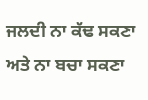ਜਲਦੀ ਨਾ ਕੱਢ ਸਕਣਾ ਅਤੇ ਨਾ ਬਚਾ ਸਕਣਾ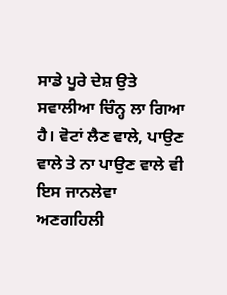ਸਾਡੇ ਪੂਰੇ ਦੇਸ਼ ਉਤੇ ਸਵਾਲੀਆ ਚਿੰਨ੍ਹ ਲਾ ਗਿਆ ਹੈ। ਵੋਟਾਂ ਲੈਣ ਵਾਲੇ, ਪਾਉਣ ਵਾਲੇ ਤੇ ਨਾ ਪਾਉਣ ਵਾਲੇ ਵੀ ਇਸ ਜਾਨਲੇਵਾ ਅਣਗਹਿਲੀ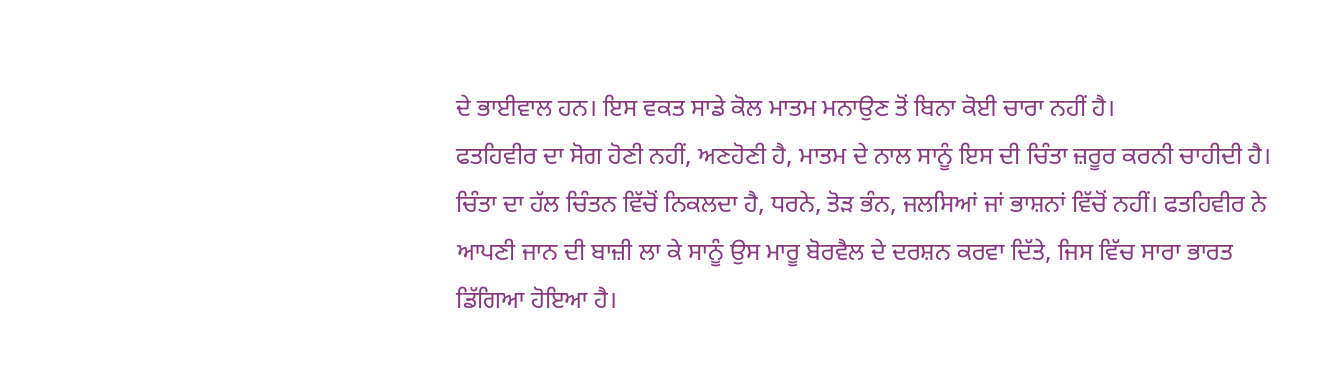ਦੇ ਭਾਈਵਾਲ ਹਨ। ਇਸ ਵਕਤ ਸਾਡੇ ਕੋਲ ਮਾਤਮ ਮਨਾਉਣ ਤੋਂ ਬਿਨਾ ਕੋਈ ਚਾਰਾ ਨਹੀਂ ਹੈ।
ਫਤਹਿਵੀਰ ਦਾ ਸੋਗ ਹੋਣੀ ਨਹੀਂ, ਅਣਹੋਣੀ ਹੈ, ਮਾਤਮ ਦੇ ਨਾਲ ਸਾਨੂੰ ਇਸ ਦੀ ਚਿੰਤਾ ਜ਼ਰੂਰ ਕਰਨੀ ਚਾਹੀਦੀ ਹੈ। ਚਿੰਤਾ ਦਾ ਹੱਲ ਚਿੰਤਨ ਵਿੱਚੋਂ ਨਿਕਲਦਾ ਹੈ, ਧਰਨੇ, ਤੋੜ ਭੰਨ, ਜਲਸਿਆਂ ਜਾਂ ਭਾਸ਼ਨਾਂ ਵਿੱਚੋਂ ਨਹੀਂ। ਫਤਹਿਵੀਰ ਨੇ ਆਪਣੀ ਜਾਨ ਦੀ ਬਾਜ਼ੀ ਲਾ ਕੇ ਸਾਨੂੰ ਉਸ ਮਾਰੂ ਬੋਰਵੈਲ ਦੇ ਦਰਸ਼ਨ ਕਰਵਾ ਦਿੱਤੇ, ਜਿਸ ਵਿੱਚ ਸਾਰਾ ਭਾਰਤ ਡਿੱਗਿਆ ਹੋਇਆ ਹੈ।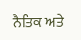ਨੈਤਿਕ ਅਤੇ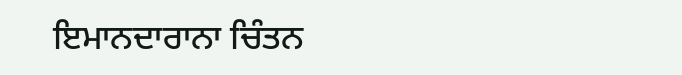ਇਮਾਨਦਾਰਾਨਾ ਚਿੰਤਨ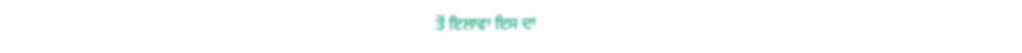ਤੋਂ ਇਲਾਵਾ ਇਸ ਦਾ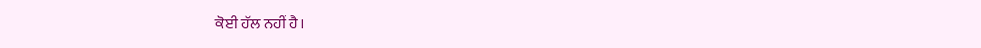ਕੋਈ ਹੱਲ ਨਹੀਂ ਹੈ।